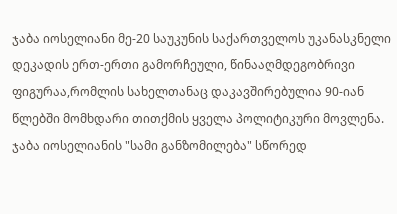ჯაბა იოსელიანი მე-20 საუკუნის საქართველოს უკანასკნელი დეკადის ერთ-ერთი გამორჩეული, წინააღმდეგობრივი ფიგურაა,რომლის სახელთანაც დაკავშირებულია 90-იან წლებში მომხდარი თითქმის ყველა პოლიტიკური მოვლენა. ჯაბა იოსელიანის "სამი განზომილება" სწორედ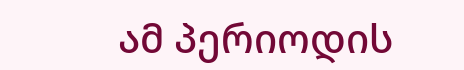ამ პერიოდის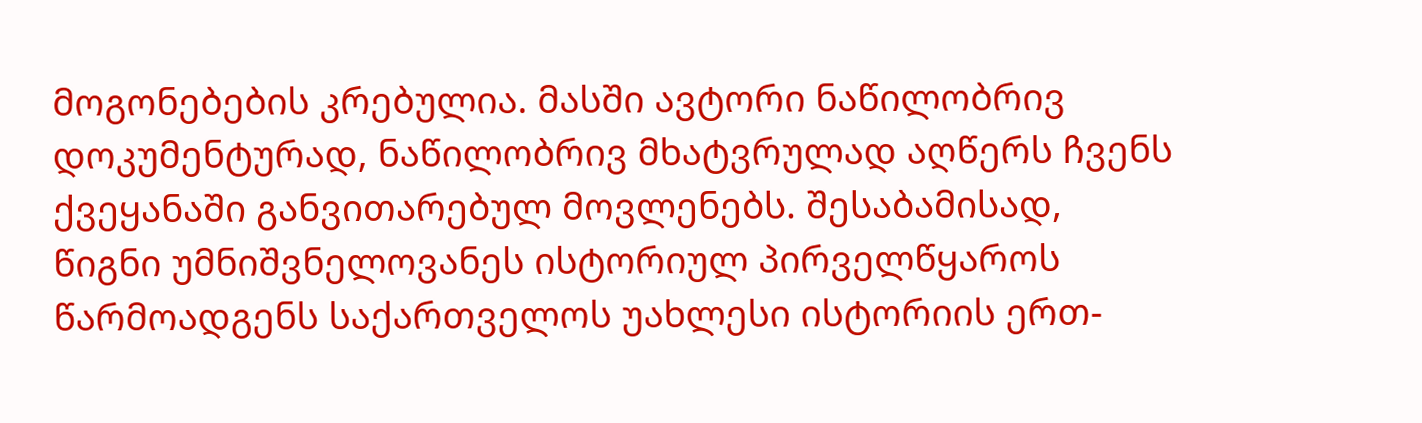მოგონებების კრებულია. მასში ავტორი ნაწილობრივ დოკუმენტურად, ნაწილობრივ მხატვრულად აღწერს ჩვენს ქვეყანაში განვითარებულ მოვლენებს. შესაბამისად, წიგნი უმნიშვნელოვანეს ისტორიულ პირველწყაროს წარმოადგენს საქართველოს უახლესი ისტორიის ერთ-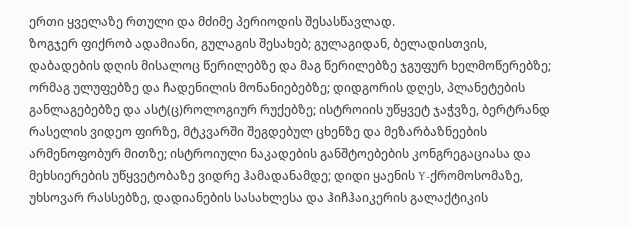ერთი ყველაზე რთული და მძიმე პერიოდის შესასწავლად.
ზოგჯერ ფიქრობ ადამიანი, გულაგის შესახებ; გულაგიდან, ბელადისთვის, დაბადების დღის მისალოც წერილებზე და მაგ წერილებზე ჯგუფურ ხელმოწერებზე; ორმაგ ულუფებზე და ჩადენილის მონანიებებზე; დიდგორის დღეს, პლანეტების განლაგებებზე და ასტ(ც)როლოგიურ რუქებზე; ისტროიის უწყვეტ ჯაჭვზე, ბერტრანდ რასელის ვიდეო ფირზე, მტკვარში შეგდებულ ცხენზე და მეზარბაზნეების არმენოფობურ მითზე; ისტროიული ნაკადების განშტოებების კონგრეგაციასა და მეხსიერების უწყვეტობაზე ვიდრე ჰამადანამდე; დიდი ყაენის Y-ქრომოსომაზე, უხსოვარ რასსებზე, დადიანების სასახლესა და ჰიჩჰაიკერის გალაქტიკის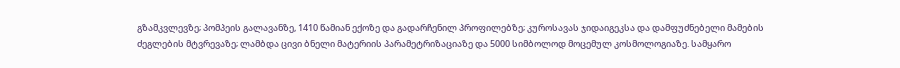გზამკვლევზე; პომპეის გალავანზე, 1410 წამიან ექოზე და გადარჩენილ პროფილებზე; კუროსავას ჯიდაიგეკსა და დამფუძნებელი მამების ძეგლების მტვრევაზე; ლამბდა ცივი ბნელი მატერიის პარამეტრიზაციაზე და 5000 სიმბოლოდ მოცემულ კოსმოლოგიაზე. სამყარო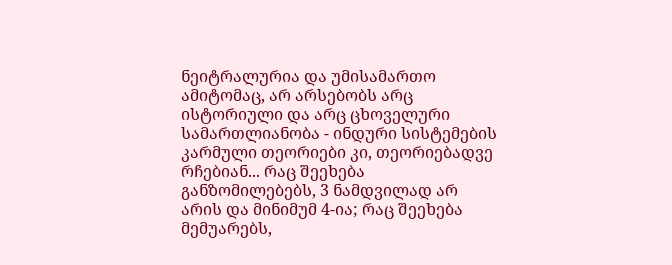ნეიტრალურია და უმისამართო ამიტომაც, არ არსებობს არც ისტორიული და არც ცხოველური სამართლიანობა - ინდური სისტემების კარმული თეორიები კი, თეორიებადვე რჩებიან... რაც შეეხება განზომილებებს, 3 ნამდვილად არ არის და მინიმუმ 4-ია; რაც შეეხება მემუარებს,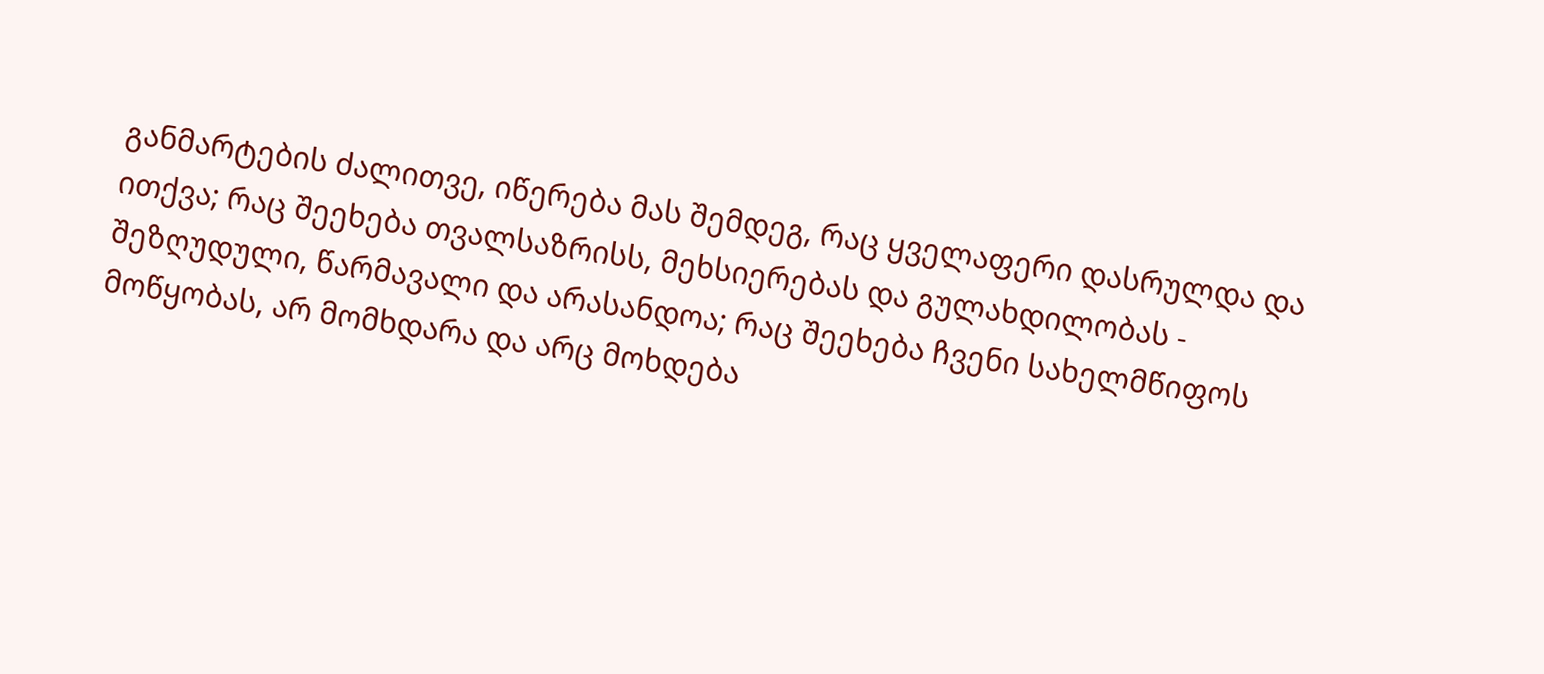განმარტების ძალითვე, იწერება მას შემდეგ, რაც ყველაფერი დასრულდა და ითქვა; რაც შეეხება თვალსაზრისს, მეხსიერებას და გულახდილობას - შეზღუდული, წარმავალი და არასანდოა; რაც შეეხება ჩვენი სახელმწიფოს მოწყობას, არ მომხდარა და არც მოხდება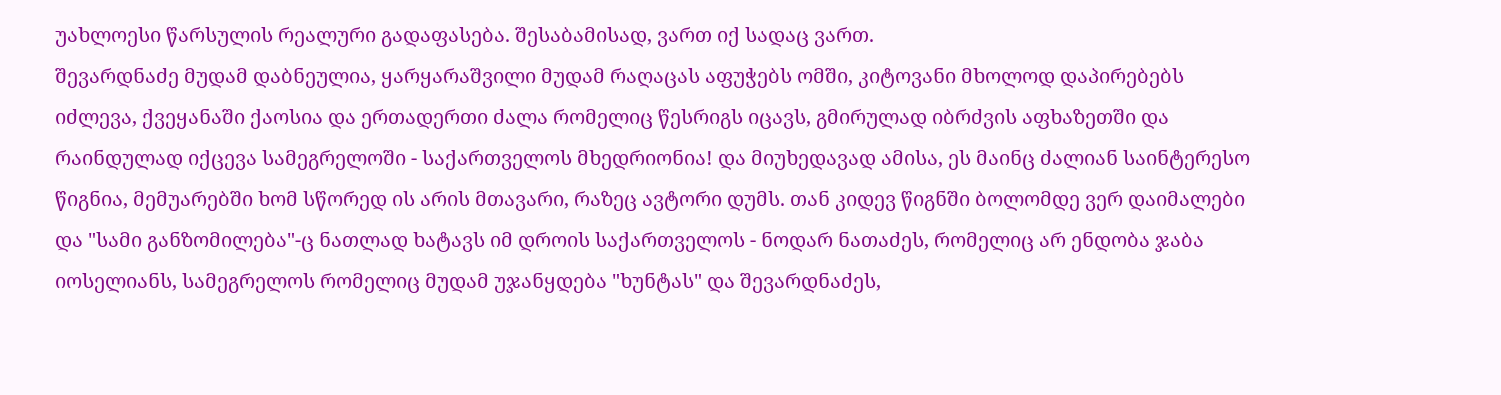უახლოესი წარსულის რეალური გადაფასება. შესაბამისად, ვართ იქ სადაც ვართ.
შევარდნაძე მუდამ დაბნეულია, ყარყარაშვილი მუდამ რაღაცას აფუჭებს ომში, კიტოვანი მხოლოდ დაპირებებს იძლევა, ქვეყანაში ქაოსია და ერთადერთი ძალა რომელიც წესრიგს იცავს, გმირულად იბრძვის აფხაზეთში და რაინდულად იქცევა სამეგრელოში - საქართველოს მხედრიონია! და მიუხედავად ამისა, ეს მაინც ძალიან საინტერესო წიგნია, მემუარებში ხომ სწორედ ის არის მთავარი, რაზეც ავტორი დუმს. თან კიდევ წიგნში ბოლომდე ვერ დაიმალები და "სამი განზომილება"-ც ნათლად ხატავს იმ დროის საქართველოს - ნოდარ ნათაძეს, რომელიც არ ენდობა ჯაბა იოსელიანს, სამეგრელოს რომელიც მუდამ უჯანყდება "ხუნტას" და შევარდნაძეს,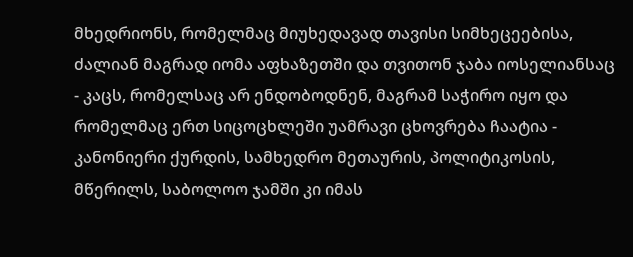მხედრიონს, რომელმაც მიუხედავად თავისი სიმხეცეებისა, ძალიან მაგრად იომა აფხაზეთში და თვითონ ჯაბა იოსელიანსაც - კაცს, რომელსაც არ ენდობოდნენ, მაგრამ საჭირო იყო და რომელმაც ერთ სიცოცხლეში უამრავი ცხოვრება ჩაატია - კანონიერი ქურდის, სამხედრო მეთაურის, პოლიტიკოსის, მწერილს, საბოლოო ჯამში კი იმას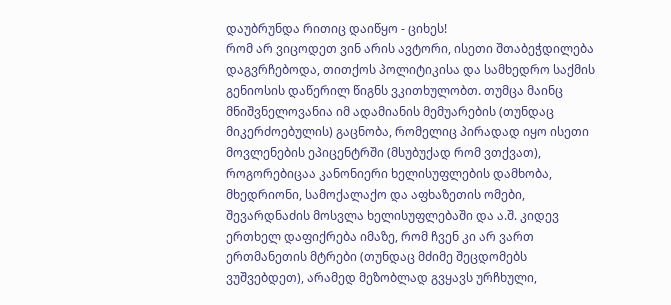დაუბრუნდა რითიც დაიწყო - ციხეს!
რომ არ ვიცოდეთ ვინ არის ავტორი, ისეთი შთაბეჭდილება დაგვრჩებოდა, თითქოს პოლიტიკისა და სამხედრო საქმის გენიოსის დაწერილ წიგნს ვკითხულობთ. თუმცა მაინც მნიშვნელოვანია იმ ადამიანის მემუარების (თუნდაც მიკერძოებულის) გაცნობა, რომელიც პირადად იყო ისეთი მოვლენების ეპიცენტრში (მსუბუქად რომ ვთქვათ), როგორებიცაა კანონიერი ხელისუფლების დამხობა, მხედრიონი, სამოქალაქო და აფხაზეთის ომები, შევარდნაძის მოსვლა ხელისუფლებაში და ა.შ. კიდევ ერთხელ დაფიქრება იმაზე, რომ ჩვენ კი არ ვართ ერთმანეთის მტრები (თუნდაც მძიმე შეცდომებს ვუშვებდეთ), არამედ მეზობლად გვყავს ურჩხული,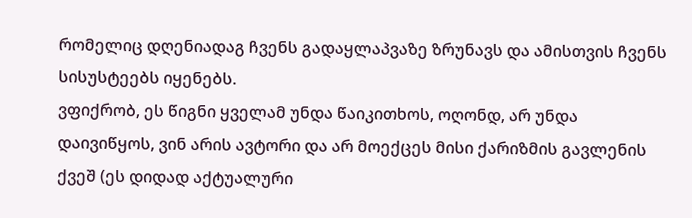რომელიც დღენიადაგ ჩვენს გადაყლაპვაზე ზრუნავს და ამისთვის ჩვენს სისუსტეებს იყენებს.
ვფიქრობ, ეს წიგნი ყველამ უნდა წაიკითხოს, ოღონდ, არ უნდა დაივიწყოს, ვინ არის ავტორი და არ მოექცეს მისი ქარიზმის გავლენის ქვეშ (ეს დიდად აქტუალური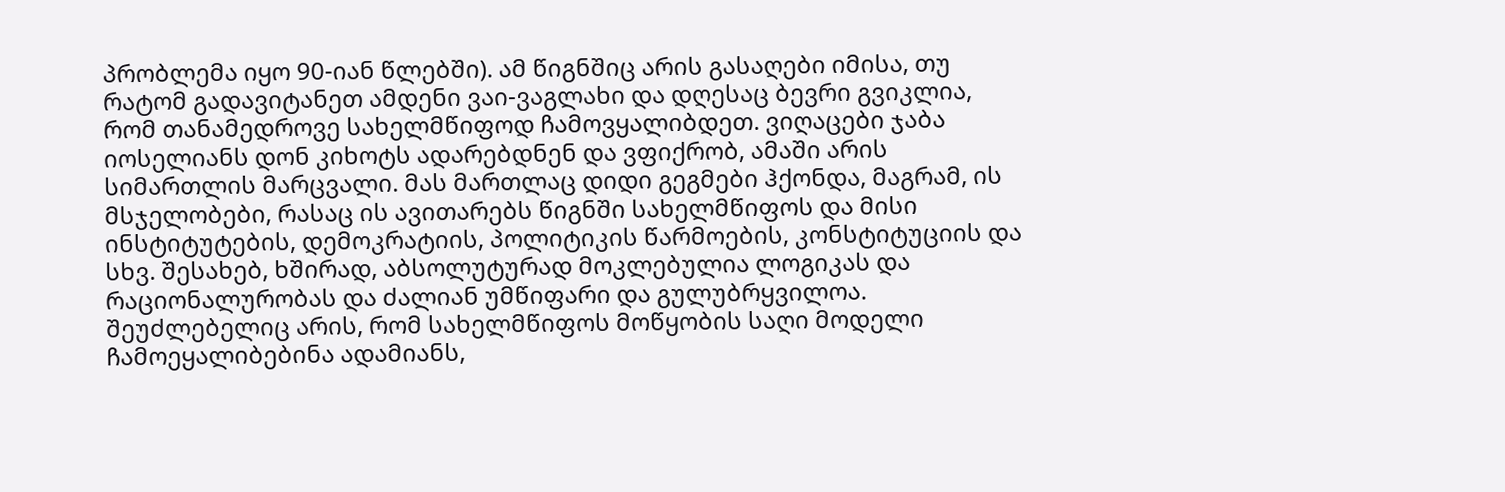პრობლემა იყო 90-იან წლებში). ამ წიგნშიც არის გასაღები იმისა, თუ რატომ გადავიტანეთ ამდენი ვაი-ვაგლახი და დღესაც ბევრი გვიკლია, რომ თანამედროვე სახელმწიფოდ ჩამოვყალიბდეთ. ვიღაცები ჯაბა იოსელიანს დონ კიხოტს ადარებდნენ და ვფიქრობ, ამაში არის სიმართლის მარცვალი. მას მართლაც დიდი გეგმები ჰქონდა, მაგრამ, ის მსჯელობები, რასაც ის ავითარებს წიგნში სახელმწიფოს და მისი ინსტიტუტების, დემოკრატიის, პოლიტიკის წარმოების, კონსტიტუციის და სხვ. შესახებ, ხშირად, აბსოლუტურად მოკლებულია ლოგიკას და რაციონალურობას და ძალიან უმწიფარი და გულუბრყვილოა. შეუძლებელიც არის, რომ სახელმწიფოს მოწყობის საღი მოდელი ჩამოეყალიბებინა ადამიანს,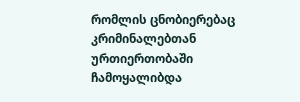რომლის ცნობიერებაც კრიმინალებთან ურთიერთობაში ჩამოყალიბდა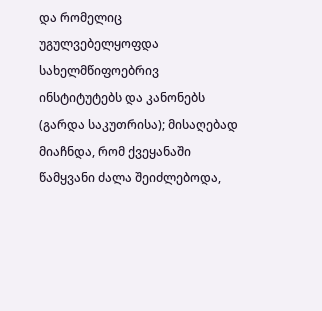და რომელიც უგულვებელყოფდა სახელმწიფოებრივ ინსტიტუტებს და კანონებს (გარდა საკუთრისა); მისაღებად მიაჩნდა, რომ ქვეყანაში წამყვანი ძალა შეიძლებოდა,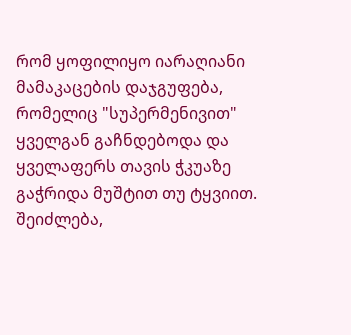რომ ყოფილიყო იარაღიანი მამაკაცების დაჯგუფება, რომელიც "სუპერმენივით" ყველგან გაჩნდებოდა და ყველაფერს თავის ჭკუაზე გაჭრიდა მუშტით თუ ტყვიით. შეიძლება,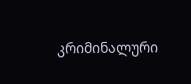კრიმინალური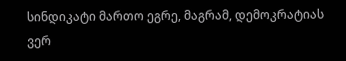სინდიკატი მართო ეგრე, მაგრამ, დემოკრატიას ვერ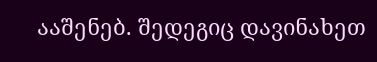ააშენებ. შედეგიც დავინახეთ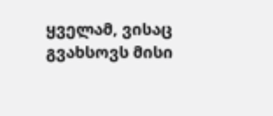ყველამ, ვისაც გვახსოვს მისი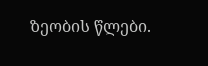ზეობის წლები.